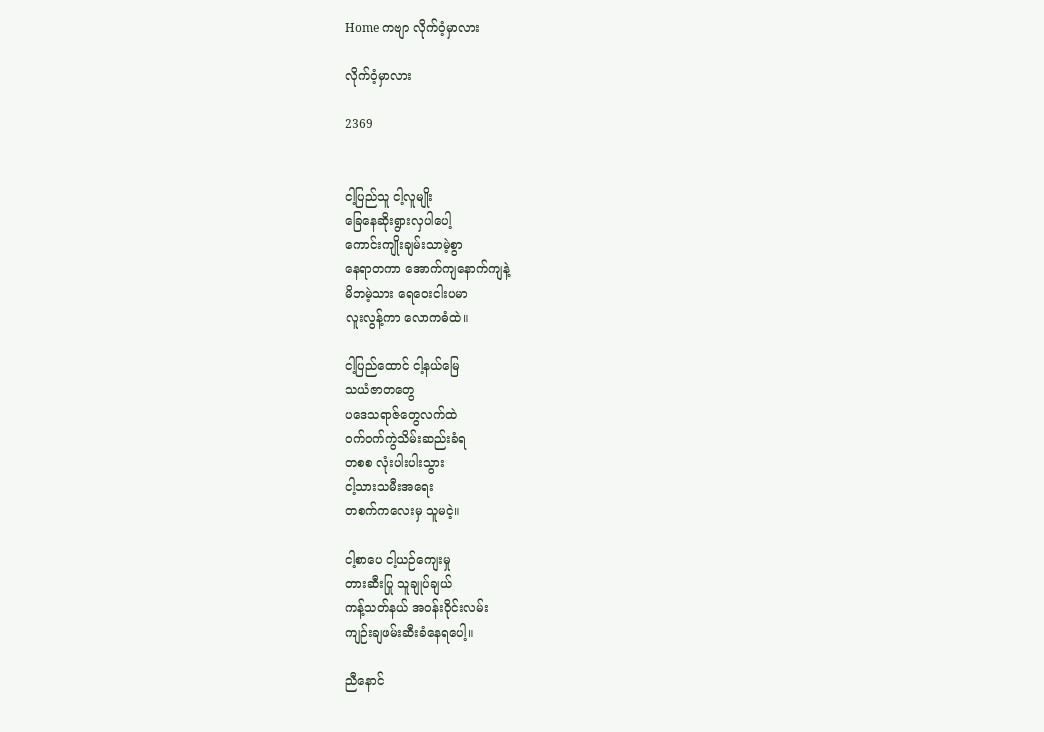Home ကဗျာ လိုက်ဝံ့မှာလား

လိုက်ဝံ့မှာလား

2369


ငါ့ပြည်သူ ငါ့လူမျိုး
ခြေ‌နေဆိုးရွားလှပါ‌ပေါ့
ကောင်းကျိုးချမ်းသာမဲ့စွာ
နေရာတကာ ‌အောက်ကျ‌နောက်ကျနဲ့
မိဘမဲ့သား ‌ရေ‌ဝေးငါးပမာ
လူးလွန့်ကာ ‌လောကဓံထဲ။

ငါ့ပြည်‌ထောင် ငါ့နယ်‌မြေ
သယံဇာတ‌တွေ
ပ‌ဒေသရာဇ်‌တွေလက်ထဲ
ဝက်ဝက်ကွဲသိမ်းဆည်းခံရ
တစစ လုံးပါးပါးသွား
ငါ့သားသမီးအ‌ရေး
တစက်က‌လေးမှ သူမငဲ့။

ငါ့စာ‌ပေ ငါ့ယဉ်‌ကျေးမှု
တားဆီးပြု သူချုပ်ချယ်
ကန့်သတ်နယ် အဝန်းဝိုင်းလမ်း
ကျဉ်းချဖမ်းဆီးခံ‌နေရ‌ပေါ့။

ညီ‌နောင်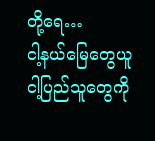တို့‌ရေ…
ငါ့နယ်‌မြေ‌တွေယူ
ငါ့ပြည်သူ‌တွေကို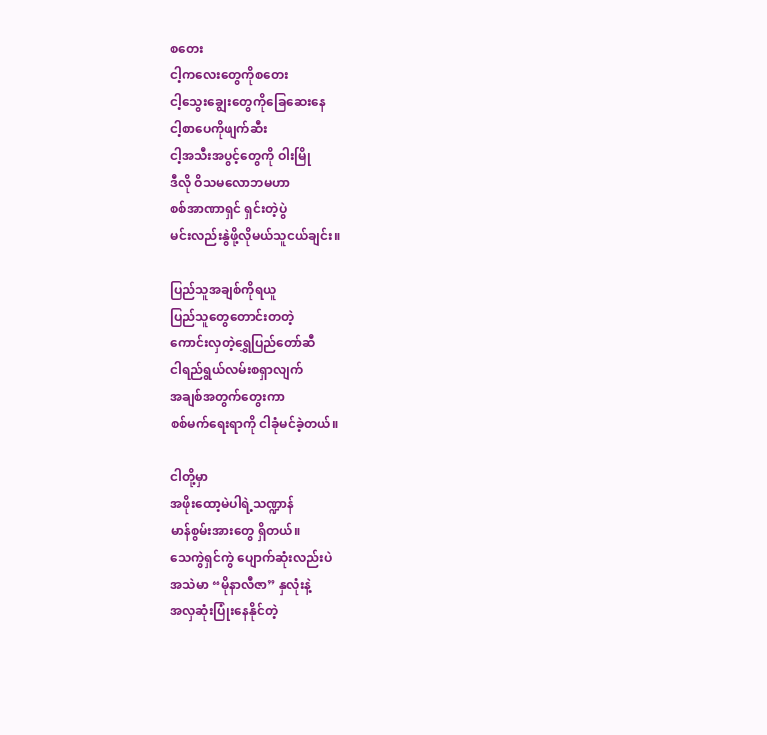စ‌တေး
ငါ့က‌လေး‌တွေကိုစ‌တေး
ငါ့‌သွေး‌ချွေး‌တွေကို‌ခြေ‌ဆေး‌နေ
ငါ့စာ‌ပေကိုဖျက်ဆီး
ငါ့အသီးအပွင့်‌တွေကို ဝါးမြို
ဒီလို ဝိသမ‌လောဘမဟာ
စစ်အာဏာရှင် ရှင်းတဲ့ပွဲ
မင်းလည်းနွဲဖို့လိုမယ်သူငယ်ချင်း။

ပြည်သူအချစ်ကိုရယူ
ပြည်သူ‌တွေ‌တောင်းတတဲ့
ကောင်းလှတဲ့‌ရွှေပြည်‌တော်ဆီ
ငါရည်ရွယ်လမ်းစရှာလျက်
အချစ်အတွက်‌တွေးကာ
စစ်မက်‌ရေးရာကို ငါခုံမင်ခဲ့တယ်။

ငါတို့မှာ
အဖိုး‌ထော့မဲပါရဲ့သဏ္ဍာန်
မာန်စွမ်းအား‌တွေ ရှိတယ်။
သေကွဲရှင်ကွဲ ‌ပျောက်ဆုံးလည်းပဲ
အသဲမာ “မိုနာလီဇာ” နှလုံးနဲ့
အလှဆုံးပြုံး‌နေနိုင်တဲ့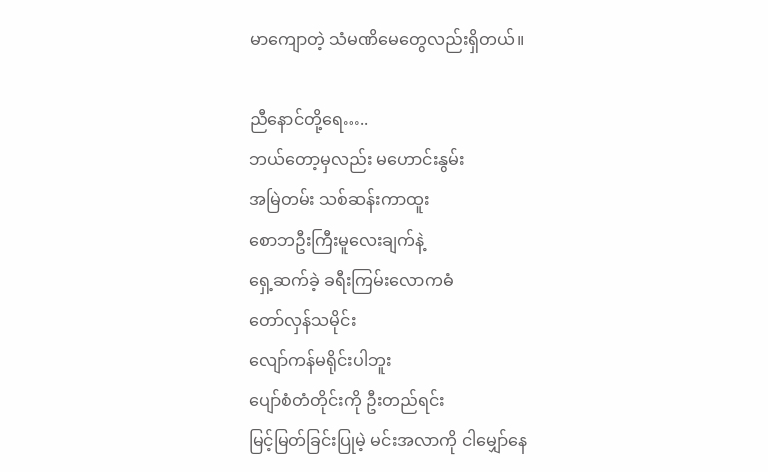မာ‌ကျောတဲ့ သံမဏိ‌မေ‌တွေလည်းရှိတယ်။

ညီ‌နောင်တို့‌ရေ…..
ဘယ်‌တော့မှလည်း မ‌ဟောင်းနွမ်း
အမြဲတမ်း သစ်ဆန်းကာထူး
စောဘဦးကြီးမူ‌လေးချက်နဲ့
ရှေ့ဆက်ခဲ့ ခရီးကြမ်း‌လောကဓံ
တော်လှန်သမိုင်း
လျော်ကန်မရိုင်းပါဘူး
ပျော်စံတံတိုင်းကို ဦးတည်ရင်း
မြင့်မြတ်ခြင်းပြုမဲ့ မင်းအလာကို ငါ‌မျှော်‌နေ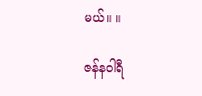မယ်။ ။

ဇန်နဝါရီ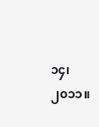၁၄၊ ၂၀၁၁။